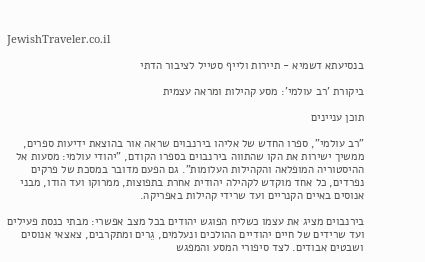JewishTraveler.co.il

בנסיעתא דשמיא - תיירות ולייף סטייל לציבור הדתי

ביקורת 'רב עולמי': מסע קהילות ומראה עצמית

תוכן עניינים

"רב עולמי", ספרו החדש של אליהו בירנבוים שראה אור בהוצאת ידיעות ספרים, ממשיך ישירות את הקו שהתווה בירנבוים בספרו הקודם, "יהודי עולמי: מסעות אל ההיסטוריה המופלאה והקהילות העלומות". גם הפעם מדובר במסכת של פרקים נפרדים, כל אחד מוקדש לקהילה יהודית אחרת בתפוצות, ממרוקו ועד הודו, מבני אנוסים באיים הקנריים ועד שרידי קהילות באפריקה.

בירנבוים מציג את עצמו כשליח הפוגש יהודים בכל מצב אפשרי: מבתי כנסת פעילים ועד שרידים של חיים יהודיים ההולכים ונעלמים, גֵרים ומתקרבים, צאצאי אנוסים ושבטים אבודים. לצד סיפורי המסע והמפגש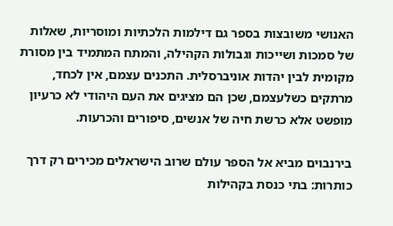האנושי משובצות בספר גם דילמות הלכתיות ומוסריות, שאלות של סמכות ושייכות וגבולות הקהילה, והמתח המתמיד בין מסורת מקומית לבין יהדות אוניברסלית. התכנים עצמם, אין לכחד, מרתקים כשלעצמם, שכן הם מציגים את העם היהודי לא כרעיון מופשט אלא כרשת חיה של אנשים, סיפורים והכרעות.

בירנבוים מביא אל הספר עולם שרוב הישראלים מכירים רק דרך כותרות: בתי כנסת בקהילות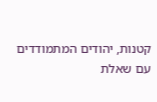קטנות, יהודים המתמודדים עם שאלת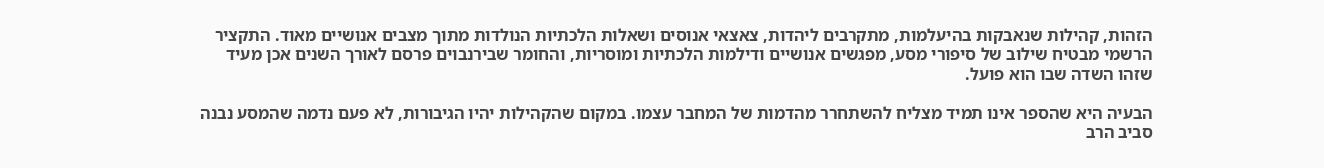הזהות, קהילות שנאבקות בהיעלמות, מתקרבים ליהדות, צאצאי אנוסים ושאלות הלכתיות הנולדות מתוך מצבים אנושיים מאוד. התקציר הרשמי מבטיח שילוב של סיפורי מסע, מפגשים אנושיים ודילמות הלכתיות ומוסריות, והחומר שבירנבוים פרסם לאורך השנים אכן מעיד שזהו השדה שבו הוא פועל.

הבעיה היא שהספר אינו תמיד מצליח להשתחרר מהדמות של המחבר עצמו. במקום שהקהילות יהיו הגיבורות, לא פעם נדמה שהמסע נבנה סביב הרב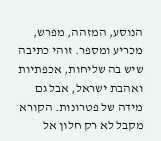הנוסע, המזהה, מפרש, מכריע ומספר. זוהי כתיבה שיש בה שליחות, אכפתיות ואהבת ישראל, אבל גם מידה של פטרונות. הקורא מקבל לא רק חלון אל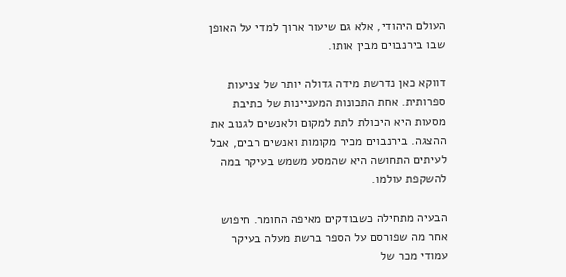העולם היהודי, אלא גם שיעור ארוך למדי על האופן שבו בירנבוים מבין אותו.

דווקא כאן נדרשת מידה גדולה יותר של צניעות ספרותית. אחת התכונות המעניינות של כתיבת מסעות היא היכולת לתת למקום ולאנשים לגנוב את ההצגה. בירנבוים מכיר מקומות ואנשים רבים, אבל לעיתים התחושה היא שהמסע משמש בעיקר במה להשקפת עולמו.

הבעיה מתחילה כשבודקים מאיפה החומר. חיפוש אחר מה שפורסם על הספר ברשת מעלה בעיקר עמודי מכר של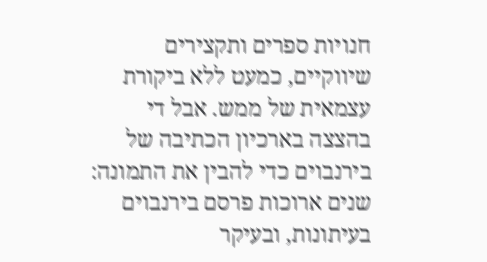חנויות ספרים ותקצירים שיווקיים, כמעט ללא ביקורת עצמאית של ממש. אבל די בהצצה בארכיון הכתיבה של בירנבוים כדי להבין את התמונה: שנים ארוכות פרסם בירנבוים בעיתונות, ובעיקר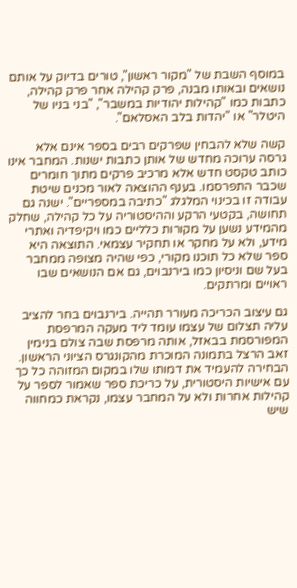במוסף השבת של "מקור ראשון", טורים בדיוק על אותם נושאים ובאותו מבנה, פרק קהילה אחר פרק קהילה, כתבות כמו "קהילות יהודיות במשבר", "בני בניו של היטלר" או "יהדות בלב האסלאם".

קשה שלא להבחין שפרקים רבים בספר אינם אלא גרסה ערוכה מחדש של אותן כתבות ישנות. המחבר אינו כותב טקסט חדש אלא מרכיב פרקים מתוך חומרים שכבר התפרסמו. בענף ההוצאה לאור מכנים שיטת עבודה זו בכינוי המלגלג "כתיבה במספריים". ישנה גם תחושה, בקטעי הרקע וההיסטוריה על כל קהילה, שחלק מהמידע נשען על מקורות כלליים כמו ויקיפדיה ואתרי מידע, ולא על מחקר או תחקיר עצמאי. התוצאה היא ספר שלא כל תוכנו מקורי, כפי שהיה מצופה ממחבר בעל שם וניסיון כמו בירנבוים, גם אם הנושאים שבו ראויים ומרתקים.

גם עיצוב הכריכה מעורר תהייה. בירנבוים בחר להציב עליה תצלום של עצמו עומד ליד מעקה המרפסת המפורסמת בבאזל, אותה מרפסת שבה צולם בנימין זאב הרצל בתמונה המוכרת מהקונגרס הציוני הראשון. הבחירה להעמיד את דמותו שלו במקום המזוהה כל כך עם אישיות היסטורית, על כריכת ספר שאמור לספר על קהילות אחרות ולא על המחבר עצמו, נקראת כמחווה שיש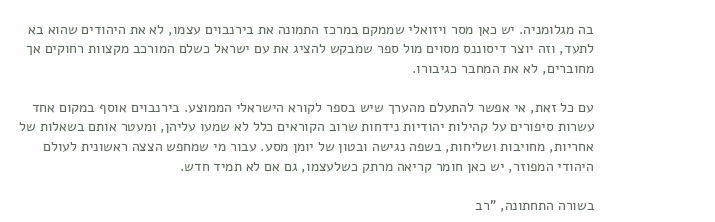בה מגלומניה. יש כאן מסר ויזואלי שממקם במרכז התמונה את בירנבוים עצמו, לא את היהודים שהוא בא לתעד, וזה יוצר דיסוננס מסוים מול ספר שמבקש להציג את עם ישראל כשלם המורכב מקצוות רחוקים אך מחוברים, לא את המחבר כגיבורו.

עם כל זאת, אי אפשר להתעלם מהערך שיש בספר לקורא הישראלי הממוצע. בירנבוים אוסף במקום אחד עשרות סיפורים על קהילות יהודיות נידחות שרוב הקוראים כלל לא שמעו עליהן, ומעטר אותם בשאלות של אחריות, מחויבות ושליחות, בשפה נגישה ובטון של יומן מסע. עבור מי שמחפש הצצה ראשונית לעולם היהודי המפוזר, יש כאן חומר קריאה מרתק כשלעצמו, גם אם לא תמיד חדש.

בשורה התחתונה, "רב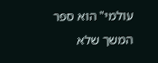עולמי" הוא ספר המשך שלא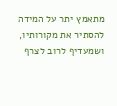מתאמץ יתר על המידה להסתיר את מקורותיו, ושמעדיף לרוב לצרף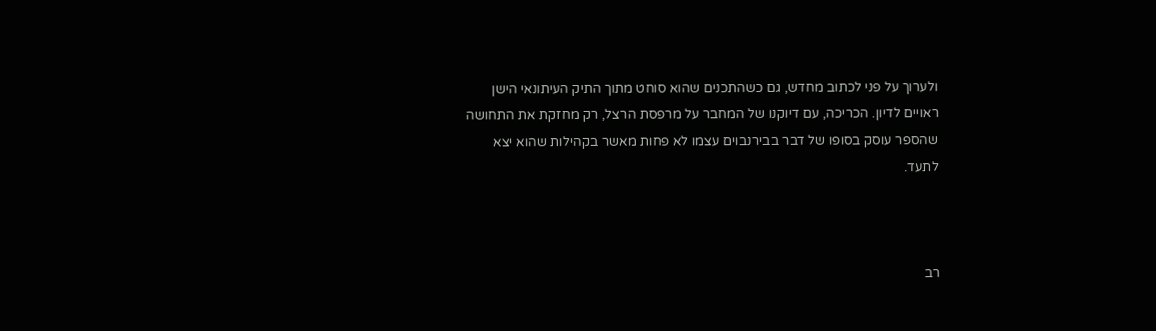ולערוך על פני לכתוב מחדש, גם כשהתכנים שהוא סוחט מתוך התיק העיתונאי הישן ראויים לדיון. הכריכה, עם דיוקנו של המחבר על מרפסת הרצל, רק מחזקת את התחושה שהספר עוסק בסופו של דבר בבירנבוים עצמו לא פחות מאשר בקהילות שהוא יצא לתעד.



רב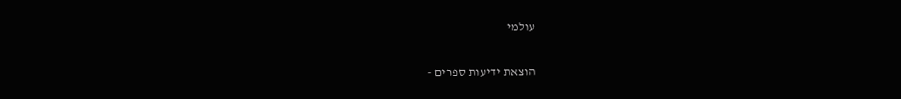עולמי

הוצאת ידיעות ספרים -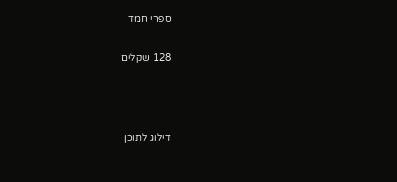ספרי חמד

128 שקלים



דילוג לתוכן